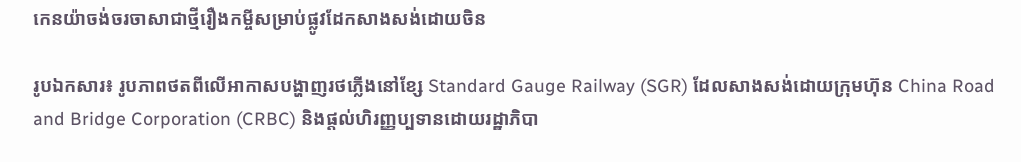កេនយ៉ាចង់ចរចាសាជាថ្មីរឿងកម្ចីសម្រាប់ផ្លូវដែកសាងសង់ដោយចិន

រូបឯកសារ៖ រូបភាពថតពីលើអាកាសបង្ហាញរថភ្លើងនៅខ្សែ Standard Gauge Railway (SGR) ដែលសាងសង់ដោយក្រុមហ៊ុន China Road and Bridge Corporation (CRBC) និងផ្តល់ហិរញ្ញប្បទានដោយរដ្ឋាភិបា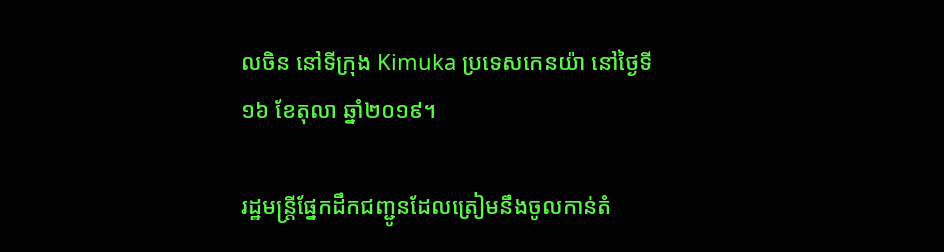លចិន នៅទីក្រុង Kimuka ប្រទេសកេនយ៉ា នៅថ្ងៃទី១៦ ខែតុលា ឆ្នាំ២០១៩។

រដ្ឋមន្រ្តីផ្នែកដឹកជញ្ជូនដែលត្រៀមនឹងចូលកាន់តំ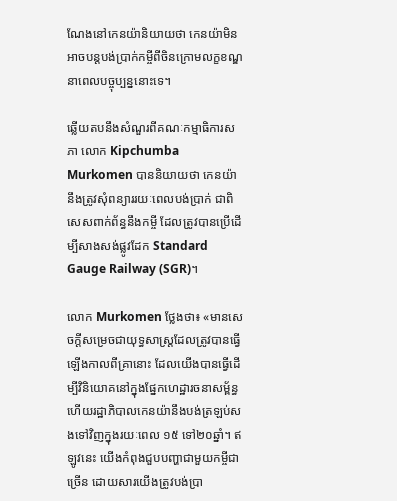ណែងនៅកេនយ៉ានិយាយថា កេនយ៉ាមិនអាចបន្តបង់ប្រាក់កម្ចីពីចិនក្រោមលក្ខខណ្ឌនាពេលបច្ចុប្បន្ននោះទេ។

ឆ្លើយតបនឹងសំណួរពីគណៈកម្មាធិការសភា លោក Kipchumba Murkomen បាននិយាយថា កេនយ៉ានឹងត្រូវសុំពន្យាររយៈពេលបង់ប្រាក់ ជាពិសេសពាក់ព័ន្ធនឹងកម្ចី ដែលត្រូវបានប្រើដើម្បីសាងសង់ផ្លូវដែក Standard Gauge Railway (SGR)។

លោក Murkomen ថ្លែងថា៖ «មានសេចក្តីសម្រេចជាយុទ្ធសាស្រ្តដែលត្រូវបានធ្វើឡើងកាលពីគ្រានោះ ដែលយើងបានធ្វើដើម្បីវិនិយោគនៅក្នុងផ្នែកហេដ្ឋារចនាសម្ព័ន្ធ ហើយរដ្ឋាភិបាលកេនយ៉ានឹងបង់ត្រឡប់សងទៅវិញក្នុងរយៈពេល ១៥ ទៅ២០ឆ្នាំ។ ឥឡូវនេះ យើងកំពុងជួបបញ្ហាជាមួយកម្ចីជាច្រើន ដោយសារយើងត្រូវបង់ប្រា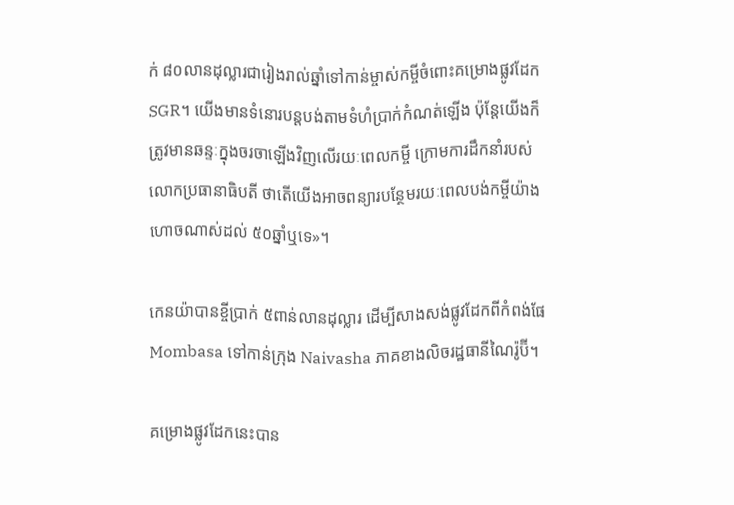ក់ ៨០លានដុល្លារជារៀងរាល់ឆ្នាំទៅកាន់ម្ចាស់កម្ចីចំពោះគម្រោងផ្លូវដែក SGR។ យើងមានទំនោរបន្តបង់តាមទំហំប្រាក់កំណត់ឡើង ប៉ុន្តែយើងក៏ត្រូវមានឆន្ទៈក្នុងចរចាឡើងវិញលើរយៈពេលកម្ចី ក្រោមការដឹកនាំរបស់លោកប្រធានាធិបតី ថាតើយើងអាចពន្យារបន្ថែមរយៈពេលបង់កម្ចីយ៉ាងហោចណាស់ដល់ ៥០ឆ្នាំឬទេ»។

កេនយ៉ាបានខ្ចីប្រាក់ ៥ពាន់លានដុល្លារ ដើម្បីសាងសង់ផ្លូវដែកពីកំពង់ផែ Mombasa ទៅកាន់ក្រុង Naivasha ភាគខាងលិចរដ្ឋធានីណៃរ៉ូប៊ី។

គម្រោងផ្លូវដែកនេះបាន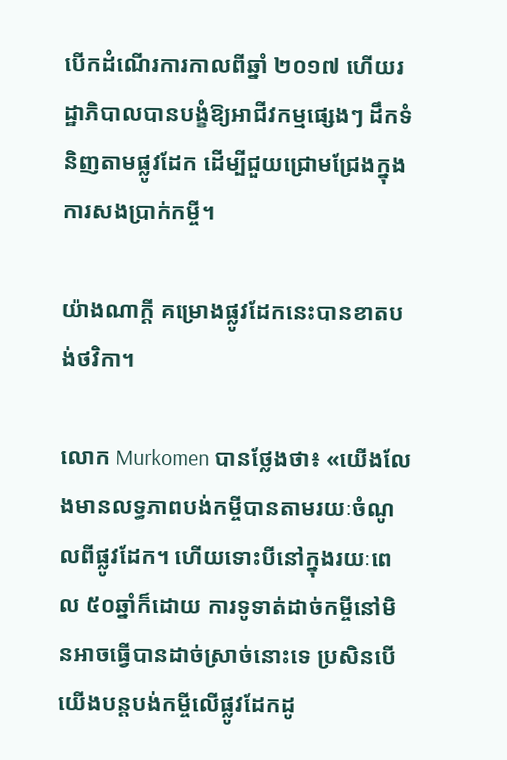បើកដំណើរការកាលពីឆ្នាំ ២០១៧ ហើយរដ្ឋាភិបាលបានបង្ខំឱ្យអាជីវកម្មផ្សេងៗ ដឹកទំនិញតាមផ្លូវដែក ដើម្បីជួយជ្រោមជ្រែងក្នុងការសងប្រាក់កម្ចី។

យ៉ាងណាក្តី គម្រោងផ្លូវដែកនេះបានខាតបង់ថវិកា។

លោក Murkomen បានថ្លែងថា៖ «យើងលែងមានលទ្ធភាពបង់កម្ចីបានតាមរយៈចំណូលពីផ្លូវដែក។ ហើយទោះបីនៅក្នុងរយៈពេល ៥០ឆ្នាំក៏ដោយ ការទូទាត់ដាច់កម្ចីនៅមិនអាចធ្វើបានដាច់ស្រាច់នោះទេ ប្រសិនបើយើងបន្តបង់កម្ចីលើផ្លូវដែកដូ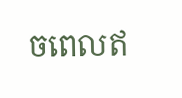ចពេលឥ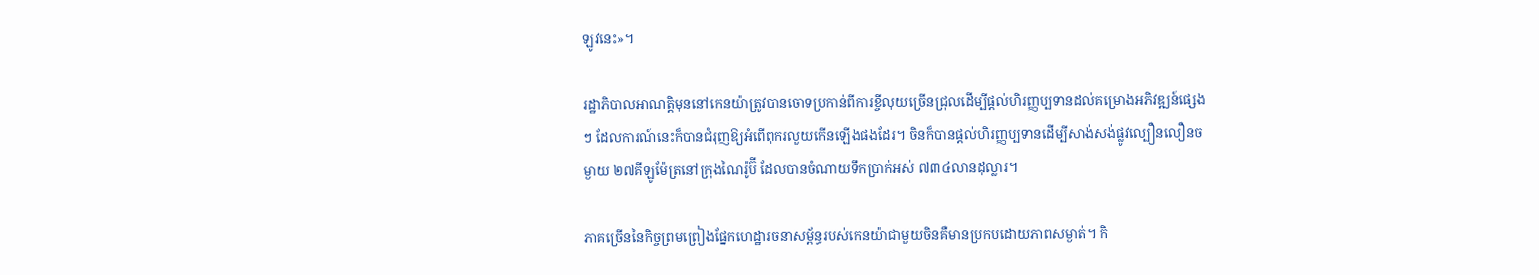ឡូវនេះ»។

រដ្ឋាភិបាលអាណត្តិមុននៅកេនយ៉ាត្រូវបានចោទប្រកាន់ពីការខ្ចីលុយច្រើនជ្រុលដើម្បីផ្តល់ហិរញ្ញប្បទានដល់គម្រោងអភិវឌ្ឍន៍ផ្សេងៗ ដែលការណ៍នេះក៏បានជំរុញឱ្យអំពើពុករលួយកើនឡើងផងដែរ។ ចិនក៏បានផ្តល់ហិរញ្ញប្បទានដើម្បីសាង់សង់ផ្លូវល្បឿនលឿនចម្ងាយ ២៧គីឡូម៉ែត្រនៅក្រុងណៃរ៉ូប៊ី ដែលបានចំណាយទឹកប្រាក់អស់ ៧៣៤លានដុល្លារ។

ភាគច្រើននៃកិច្ចព្រមព្រៀងផ្នែកហេដ្ឋារចនាសម្ព័ន្ធរបស់កេនយ៉ាជាមួយចិនគឺមានប្រកបដោយភាពសម្ងាត់។ កិ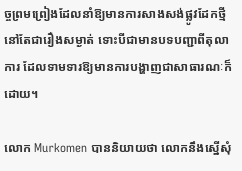ច្ចព្រមព្រៀងដែលនាំឱ្យមានការសាងសង់ផ្លូវដែកថ្មី នៅតែជារឿងសម្ងាត់ ទោះបីជាមានបទបញ្ជាពីតុលាការ ដែលទាមទារឱ្យមានការបង្ហាញជាសាធារណៈក៏ដោយ។

លោក Murkomen បាននិយាយថា លោកនឹងស្នើសុំ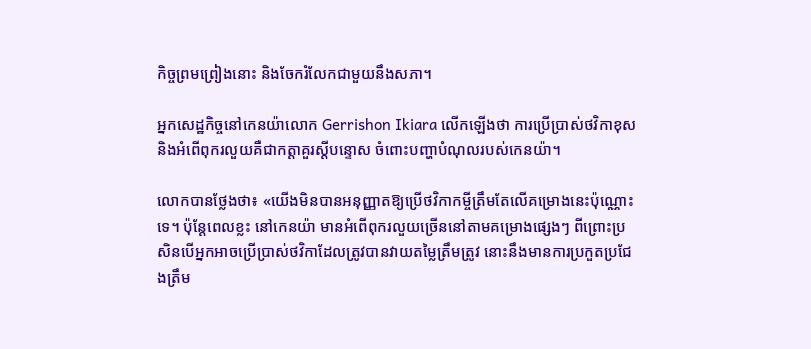កិច្ចព្រមព្រៀងនោះ និងចែករំលែកជាមួយនឹងសភា។

អ្នកសេដ្ឋកិច្ចនៅកេនយ៉ាលោក Gerrishon Ikiara លើកឡើងថា ការប្រើប្រាស់ថវិកាខុស និងអំពើពុករលួយគឺជាកត្តាគួរស្តីបន្ទោស ចំពោះបញ្ហាបំណុលរបស់កេនយ៉ា។

លោកបានថ្លែងថា៖ «យើងមិនបានអនុញ្ញាតឱ្យប្រើថវិកាកម្ចីត្រឹមតែលើគម្រោងនេះប៉ុណ្ណោះទេ។ ប៉ុន្តែពេលខ្លះ នៅកេនយ៉ា មានអំពើពុករលួយច្រើននៅតាមគម្រោងផ្សេងៗ ពីព្រោះប្រសិនបើអ្នកអាចប្រើប្រាស់ថវិកាដែលត្រូវបានវាយតម្លៃត្រឹមត្រូវ នោះនឹងមានការប្រកួតប្រជែងត្រឹម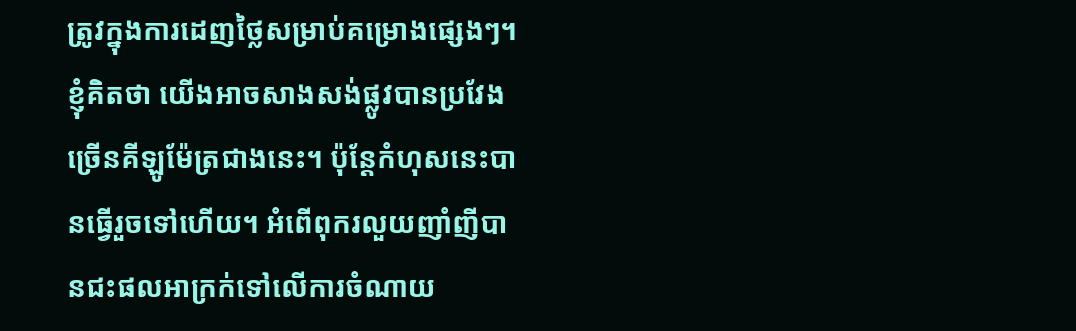ត្រូវក្នុងការដេញថ្លៃសម្រាប់គម្រោងផ្សេងៗ។ ខ្ញុំគិតថា យើងអាចសាងសង់ផ្លូវបានប្រវែងច្រើនគីឡូម៉ែត្រជាងនេះ។ ប៉ុន្តែកំហុសនេះបានធ្វើរួចទៅហើយ។ អំពើពុករលួយញាំញីបានជះផលអាក្រក់ទៅលើការចំណាយ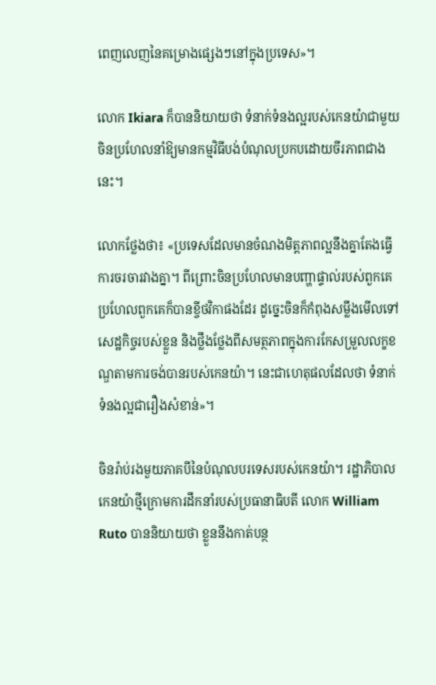ពេញលេញនៃគម្រោងផ្សេងៗនៅក្នុងប្រទេស»។

លោក Ikiara ក៏បាននិយាយថា ទំនាក់ទំនងល្អរបស់កេនយ៉ាជាមួយចិនប្រហែលនាំឱ្យមានកម្មវិធីបង់បំណុលប្រកបដោយចីរភាពជាងនេះ។

លោកថ្លែងថា៖ «ប្រទេសដែលមានចំណងមិត្តភាពល្អនឹងគ្នាតែងធ្វើការចរចារវាងគ្នា។ ពីព្រោះចិនប្រហែលមានបញ្ហាផ្ទាល់របស់ពួកគេ ប្រហែលពួកគេក៏បានខ្ចីថវិកាផងដែរ ដូច្នេះចិនក៏កំពុងសម្លឹងមើលទៅសេដ្ឋកិច្ចរបស់ខ្លួន និងថ្លឹងថ្លែងពីសមត្ថភាពក្នុងការកែសម្រួលលក្ខខណ្ឌតាមការចង់បានរបស់កេនយ៉ា។ នេះជាហេតុផលដែលថា ទំនាក់ទំនងល្អជារឿងសំខាន់»។

ចិនរ៉ាប់រងមួយភាគបីនៃបំណុលបរទេសរបស់កេនយ៉ា។ រដ្ឋាភិបាលកេនយ៉ាថ្មីក្រោមការដឹកនាំរបស់ប្រធានាធិបតី លោក William Ruto បាននិយាយថា ខ្លួននឹងកាត់បន្ថ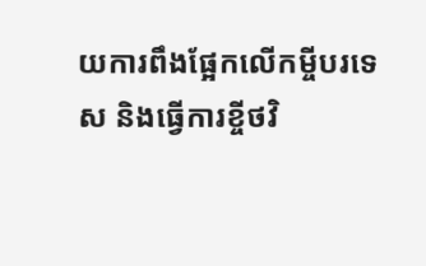យការពឹងផ្អែកលើកម្ចីបរទេស និងធ្វើការខ្ចីថវិ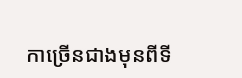កាច្រើនជាងមុនពីទី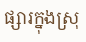ផ្សារក្នុងស្រុ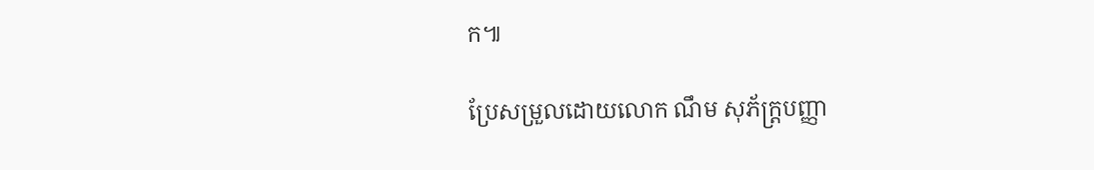ក៕

ប្រែសម្រួលដោយលោក ណឹម សុភ័ក្រ្តបញ្ញា